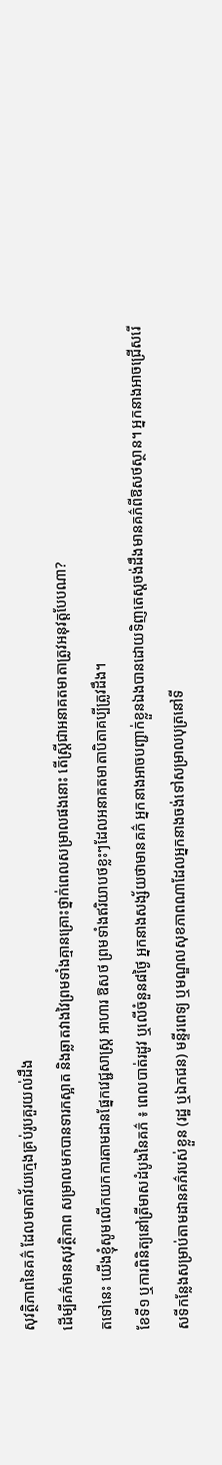សុវត្ថិភាពនៃគភ៌ ដែលមាតាវ័យក្មេងគ្រប់រូបគួរយល់ដឹង
ដើម្បីគភ៌មានសុវត្ថិភាព សម្រាលមកបានទារកស្អាត និងឆ្លាតវាងវៃព្រមទាំងគ្មានគ្រោះថ្នាក់ពេលសម្រាលផងនោះ តើស្រ្តីជាអនាគតមាតាត្រូវអនុវត្តបែបណា?
តទៅនេះ យើងខ្ញុំសូមលើកយកការតាមដានផ្នែកវេជ្ជសាស្រ្ត អាហារ ឱសថ ព្រមទាំងឥរិយាបថខ្លះៗដែលអនាគតមាតាបិតាគប្បីត្រូវដឹង។
ខែទី១ ឬការពិនិត្យនៅត្រីមាសដំបូងនៃគភ៌ ៖ ពេលបាត់រដូវ ឬលើចំនួន៨ថ្ងៃ អ្នកនាងសង្ស័យថាមានគភ៌ អ្នកនាងអាចបញ្ជាក់ខ្លួនឯងបានដោយទិញតេស្តចង់ដឹងមានគភ៌ពីឱសថស្ថាន។ អ្នកនាងអាចជ្រើសរើសទីកន្លែងសម្រាប់តាមដានគភ៌របស់ខ្លួន (រដ្ឋ ឬឯកជន) មន្ទីរពេទ្យ ឬមណ្ឌលសុខភាពណាដែលអ្នកនាងចង់ទៅសម្រាលបុត្រនៅទី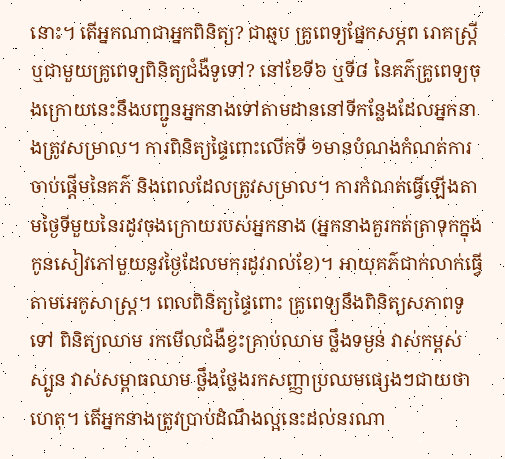នោះ។ តើអ្នកណាជាអ្នកពិនិត្យ? ជាឆ្មប គ្រូពេទ្យផ្នែកសម្ភព រោគស្រ្តី ឬជាមួយគ្រូពេទ្យពិនិត្យជំងឺទូទៅ? នៅខែទី៦ ឬទី៨ នៃគភ៌គ្រូពេទ្យចុងក្រោយនេះនឹងបញ្ជូនអ្នកនាងទៅតាមដាននៅទីកន្លែងដែលអ្នកនាងត្រូវសម្រាល។ ការពិនិត្យផ្ទៃពោះលើកទី ១មានបំណងកំណត់ការចាប់ផ្តើមនៃគភ៌ និងពេលដែលត្រូវសម្រាល។ ការកំណត់ធ្វើឡើងតាមថ្ងៃទីមួយនៃរដូវចុងក្រោយរបស់អ្នកនាង (អ្នកនាងគួរកត់ត្រាទុកក្នុងកូនសៀវភៅមួយនូវថ្ងៃដែលមករដូវរាល់ខែ)។ អាយុគភ៌ជាក់លាក់ធ្វើតាមអេកូសាស្ត្រ។ ពេលពិនិត្យផ្ទៃពោះ គ្រូពេទ្យនឹងពិនិត្យសភាពទូទៅ ពិនិត្យឈាម រកមើលជំងឺខ្វះគ្រាប់ឈាម ថ្លឹងទម្ងន់ វាស់កម្ពស់ស្បូន វាស់សម្ពាធឈាម ថ្លឹងថ្លែងរកសញ្ញាប្រឈមផ្សេងៗជាយថាហេតុ។ តើអ្នកនាងត្រូវប្រាប់ដំណឹងល្អនេះដល់នរណា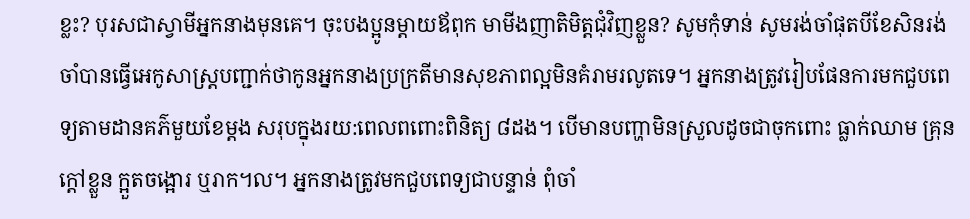ខ្លះ? បុរសជាស្វាមីអ្នកនាងមុនគេ។ ចុះបងប្អូនម្តាយឪពុក មាមីងញាតិមិត្តជុំវិញខ្លួន? សូមកុំទាន់ សូមរង់ចាំផុតបីខែសិនរង់ចាំបានធ្វើអេកូសាស្រ្តបញ្ជាក់ថាកូនអ្នកនាងប្រក្រតីមានសុខភាពល្អមិនគំរាមរលូតទេ។ អ្នកនាងត្រូវរៀបផែនការមកជួបពេទ្យតាមដានគភ៌មួយខែម្តង សរុបក្នុងរយ:ពេលពពោះពិនិត្យ ៨ដង។ បើមានបញ្ហាមិនស្រួលដូចជាចុកពោះ ធ្លាក់ឈាម គ្រុនក្តៅខ្លួន ក្អួតចង្អោរ ឬរាក។ល។ អ្នកនាងត្រូវមកជួបពេទ្យជាបន្ទាន់ ពុំចាំ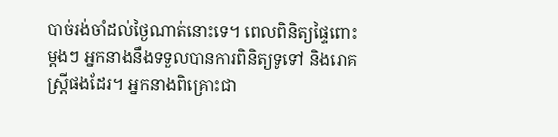បាច់រង់ចាំដល់ថ្ងៃណាត់នោះទេ។ ពេលពិនិត្យផ្ទៃពោះម្តងៗ អ្នកនាងនឹងទទួលបានការពិនិត្យទូទៅ និងរោគស្រ្តីផងដែរ។ អ្នកនាងពិគ្រោះជា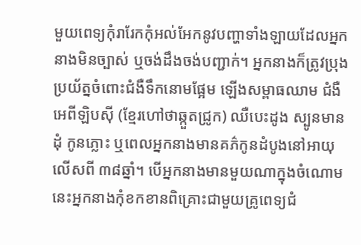មួយពេទ្យកុំរារែកកុំអល់អែកនូវបញ្ហាទាំងឡាយដែលអ្នកនាងមិនច្បាស់ ឬចង់ដឹងចង់បញ្ជាក់។ អ្នកនាងក៏ត្រូវប្រុងប្រយ័ត្នចំពោះជំងឺទឹកនោមផ្អែម ឡើងសម្ពាធឈាម ជំងឺអេពីឡិបស៊ី (ខ្មែរហៅថាឆ្កួតជ្រូក) ឈឺបេះដូង ស្បូនមានដុំ កូនភ្លោះ ឬពេលអ្នកនាងមានគភ៌កូនដំបូងនៅអាយុលើសពី ៣៨ឆ្នាំ។ បើអ្នកនាងមានមួយណាក្នុងចំណោមនេះអ្នកនាងកុំខកខានពិគ្រោះជាមួយគ្រូពេទ្យជំ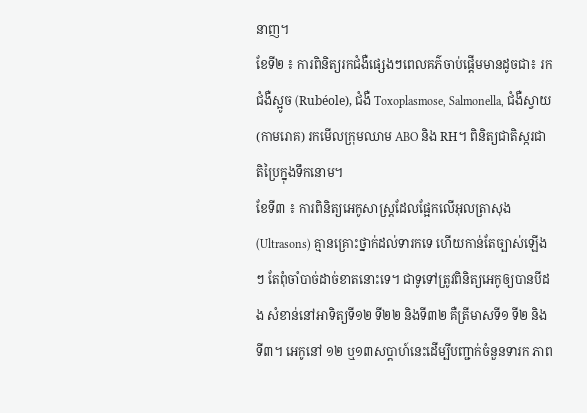នាញ។
ខែទី២ ៖ ការពិនិត្យរកជំងឺផ្សេងៗពេលគភ៌ចាប់ផ្តើមមានដូចជា៖ រកជំងឺស្អូច (Rubéole), ជំងឺ Toxoplasmose, Salmonella, ជំងឺស្វាយ (កាមរោគ) រកមើលក្រុមឈាម ABO និង RH។ ពិនិត្យជាតិស្ករជាតិប្រៃក្នុងទឹកនោម។
ខែទី៣ ៖ ការពិនិត្យអេកូសាស្ត្រដែលផ្អែកលើអុលត្រាសុង (Ultrasons) គ្មានគ្រោះថ្នាក់ដល់ទារកទេ ហើយកាន់តែច្បាស់ឡើងៗ តែពុំចាំបាច់ដាច់ខាតនោះទេ។ ជាទូទៅត្រូវពិនិត្យអេកូឲ្យបានបីដង សំខាន់នៅអាទិត្យទី១២ ទី២២ និងទី៣២ គឺត្រីមាសទី១ ទី២ និងទី៣។ អេកូនៅ ១២ ឬ១៣សប្តាហ៍នេះដើម្បីបញ្ជាក់ចំនួនទារក ភាព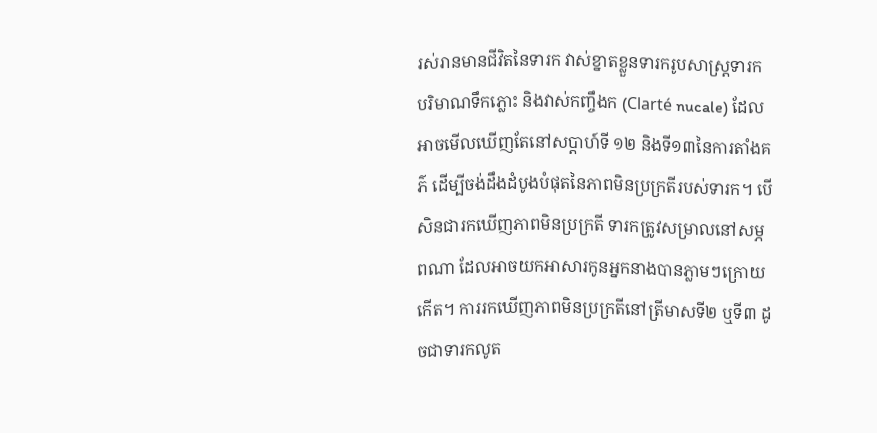រស់រានមានជីវិតនៃទារក វាស់ខ្នាតខ្លួនទារករូបសាស្ត្រទារក បរិមាណទឹកភ្លោះ និងវាស់កញ្ចឹងក (Clarté nucale) ដែលអាចមើលឃើញតែនៅសប្តាហ៍ទី ១២ និងទី១៣នៃការតាំងគភ៌ ដើម្បីចង់ដឹងដំបូងបំផុតនៃភាពមិនប្រក្រតីរបស់ទារក។ បើសិនជារកឃើញភាពមិនប្រក្រតី ទារកត្រូវសម្រាលនៅសម្ភពណា ដែលអាចយកអាសារកូនអ្នកនាងបានភ្លាមៗក្រោយកើត។ ការរកឃើញភាពមិនប្រក្រតីនៅត្រីមាសទី២ ឬទី៣ ដូចជាទារកលូត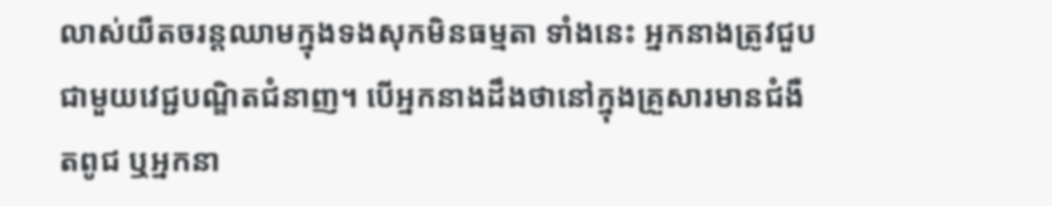លាស់យឺតចរន្តឈាមក្នុងទងសុកមិនធម្មតា ទាំងនេះ អ្នកនាងត្រូវជួបជាមួយវេជ្ជបណ្ឌិតជំនាញ។ បើអ្នកនាងដឹងថានៅក្នុងគ្រួសារមានជំងឺតពូជ ឬអ្នកនា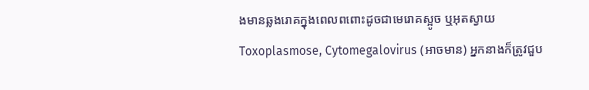ងមានឆ្លងរោគក្នុងពេលពពោះដូចជាមេរោគស្អូច ឬអុតស្វាយ Toxoplasmose, Cytomegalovirus (អាចមាន) អ្នកនាងក៏ត្រូវជួប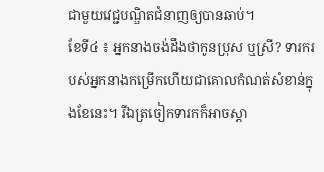ជាមួយវេជ្ជបណ្ឌិតជំនាញឲ្យបានឆាប់។
ខែទី៤ ៖ អ្នកនាងចង់ដឹងថាកូនប្រុស ឬស្រី? ទារករបស់អ្នកនាងកម្រើកហើយជាគោលកំណត់សំខាន់ក្នុងខែនេះ។ រីឯត្រចៀកទារកក៏អាចស្តា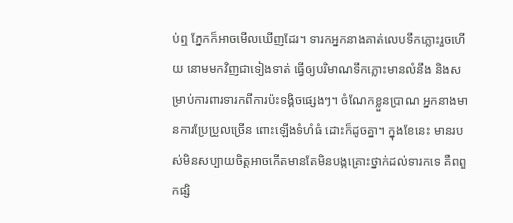ប់ឮ ភ្នែកក៏អាចមើលឃើញដែរ។ ទារកអ្នកនាងគាត់លេបទឹកភ្លោះរួចហើយ នោមមកវិញជាទៀងទាត់ ធ្វើឲ្យបរិមាណទឹកភ្លោះមានលំនឹង និងសម្រាប់ការពារទារកពីការប៉ះទង្គិចផ្សេងៗ។ ចំណែកខ្លួនប្រាណ អ្នកនាងមានការប្រែប្រួលច្រើន ពោះឡើងទំហំធំ ដោះក៏ដូចគ្នា។ ក្នុងខែនេះ មានរបស់មិនសប្បាយចិត្តអាចកើតមានតែមិនបង្កគ្រោះថ្នាក់ដល់ទារកទេ គឺពពួកផ្សិ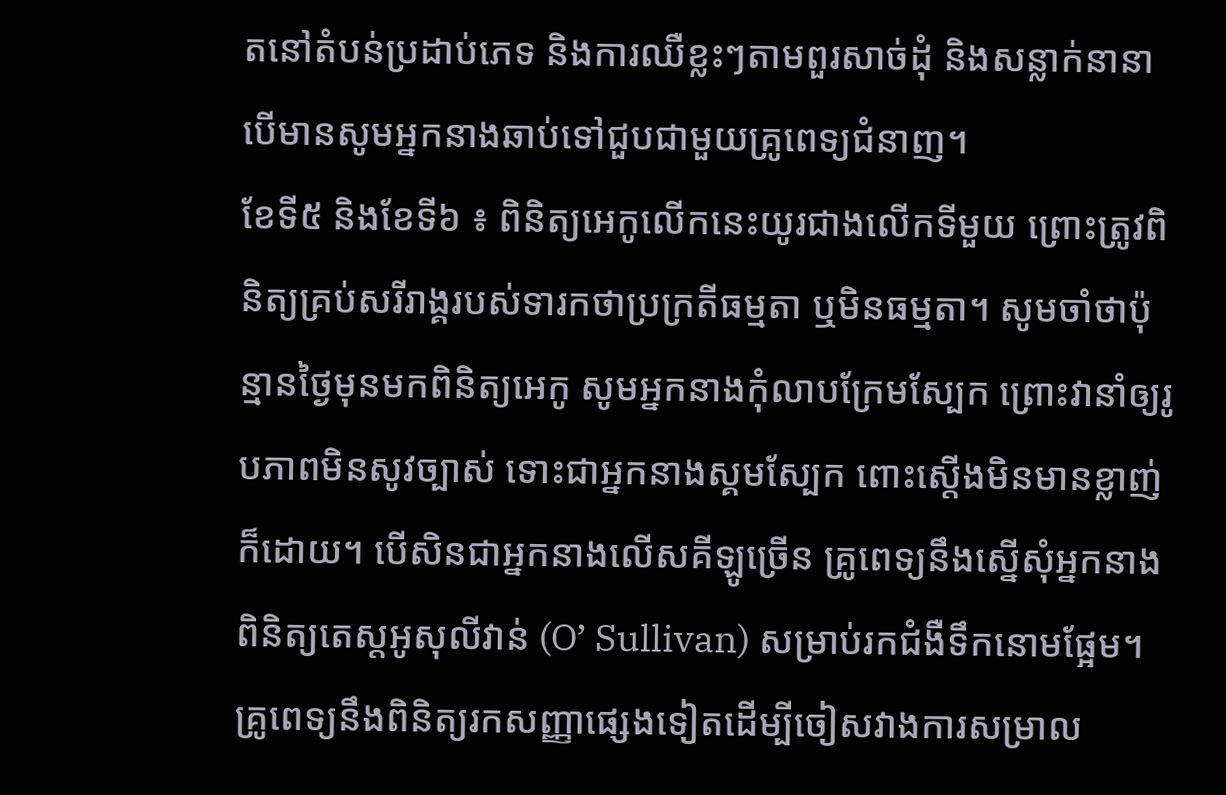តនៅតំបន់ប្រដាប់ភេទ និងការឈឺខ្លះៗតាមពួរសាច់ដុំ និងសន្លាក់នានា បើមានសូមអ្នកនាងឆាប់ទៅជួបជាមួយគ្រូពេទ្យជំនាញ។
ខែទី៥ និងខែទី៦ ៖ ពិនិត្យអេកូលើកនេះយូរជាងលើកទីមួយ ព្រោះត្រូវពិនិត្យគ្រប់សរីរាង្គរបស់ទារកថាប្រក្រតីធម្មតា ឬមិនធម្មតា។ សូមចាំថាប៉ុន្មានថ្ងៃមុនមកពិនិត្យអេកូ សូមអ្នកនាងកុំលាបក្រែមស្បែក ព្រោះវានាំឲ្យរូបភាពមិនសូវច្បាស់ ទោះជាអ្នកនាងស្គមស្បែក ពោះស្តើងមិនមានខ្លាញ់ក៏ដោយ។ បើសិនជាអ្នកនាងលើសគីឡូច្រើន គ្រូពេទ្យនឹងស្នើសុំអ្នកនាងពិនិត្យតេស្តអូសុលីវាន់ (O’ Sullivan) សម្រាប់រកជំងឺទឹកនោមផ្អែម។ គ្រូពេទ្យនឹងពិនិត្យរកសញ្ញាផ្សេងទៀតដើម្បីចៀសវាងការសម្រាល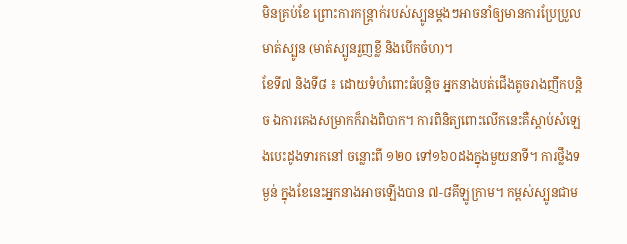មិនគ្រប់ខែ ព្រោះការកន្រ្តាក់របស់ស្បូនម្តងៗអាចនាំឲ្យមានការប្រែប្រួលមាត់ស្បូន (មាត់ស្បូនរួញខ្លី និងបើកចំហ)។
ខែទី៧ និងទី៨ ៖ ដោយទំហំពោះធំបន្តិច អ្នកនាងបត់ជើងតូចរាងញឹកបន្តិច ឯការគេងសម្រាកក៏រាងពិបាក។ ការពិនិត្យពោះលើកនេះគឺស្តាប់សំឡេងបេះដូងទារកនៅ ចន្លោះពី ១២០ ទៅ១៦០ដងក្នុងមួយនាទី។ ការថ្លឹងទម្ងន់ ក្នុងខែនេះអ្នកនាងអាចឡើងបាន ៧-៨គីឡូក្រាម។ កម្ពស់ស្បូនជាម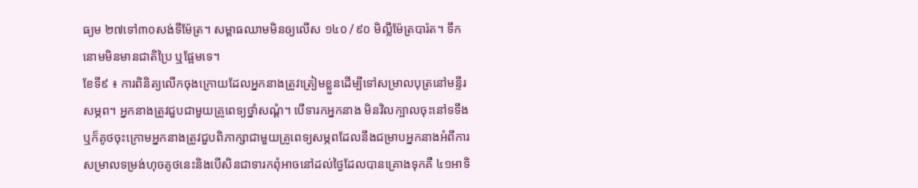ធ្យម ២៧ទៅ៣០សង់ទីម៉ែត្រ។ សម្ពាធឈាមមិនឲ្យលើស ១៤០∕៩០ មិល្លីម៉ែត្របារ៉ត។ ទឹកនោមមិនមានជាតិប្រៃ ឬផ្អែមទេ។
ខែទី៩ ៖ ការពិនិត្យលើកចុងក្រោយដែលអ្នកនាងត្រូវត្រៀមខ្លួនដើម្បីទៅសម្រាលបុត្រនៅមន្ទីរសម្ភព។ អ្នកនាងត្រូវជួបជាមួយគ្រូពេទ្យថ្នាំសណ្តំ។ បើទារកអ្នកនាង មិនវិលក្បាលចុះនៅទទឹង ឬក៏គូថចុះក្រោមអ្នកនាងត្រូវជួបពិភាក្សាជាមួយគ្រូពេទ្យសម្ភពដែលនឹងជម្រាបអ្នកនាងអំពីការសម្រាលទម្រង់ហុចគូថនេះនិងបើសិនជាទារកពុំអាចនៅដល់ថ្ងៃដែលបានគ្រោងទុកគឺ ៤១អាទិ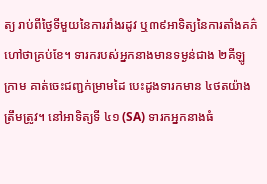ត្យ រាប់ពីថ្ងៃទីមួយនៃការរាំងរដូវ ឬ៣៩អាទិត្យនៃការតាំងគភ៌ហៅថាគ្រប់ខែ។ ទារករបស់អ្នកនាងមានទម្ងន់ជាង ២គីឡូក្រាម គាត់ចេះជញ្ជក់ម្រាមដៃ បេះដូងទារកមាន ៤ថតយ៉ាងត្រឹមត្រូវ។ នៅអាទិត្យទី ៤១ (SA) ទារកអ្នកនាងធំ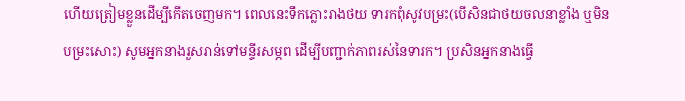ហើយត្រៀមខ្លួនដើម្បីកើតចេញមក។ ពេលនេះទឹកភ្លោះរាងថយ ទារកពុំសូវបម្រះ(បើសិនជាថយចលនាខ្លាំង ឬមិនបម្រះសោះ) សូមអ្នកនាងរួសរាន់ទៅមន្ទីរសម្ភព ដើម្បីបញ្ជាក់ភាពរស់នៃទារក។ ប្រសិនអ្នកនាងធ្វើ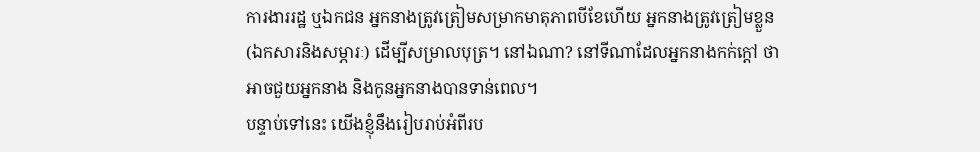ការងាររដ្ឋ ឬឯកជន អ្នកនាងត្រូវត្រៀមសម្រាកមាតុភាពបីខែហើយ អ្នកនាងត្រូវត្រៀមខ្លួន (ឯកសារនិងសម្ភារៈ) ដើម្បីសម្រាលបុត្រ។ នៅឯណា? នៅទីណាដែលអ្នកនាងកក់ក្តៅ ថាអាចជួយអ្នកនាង និងកូនអ្នកនាងបានទាន់ពេល។
បន្ទាប់ទៅនេះ យើងខ្ញុំនឹងរៀបរាប់អំពីរប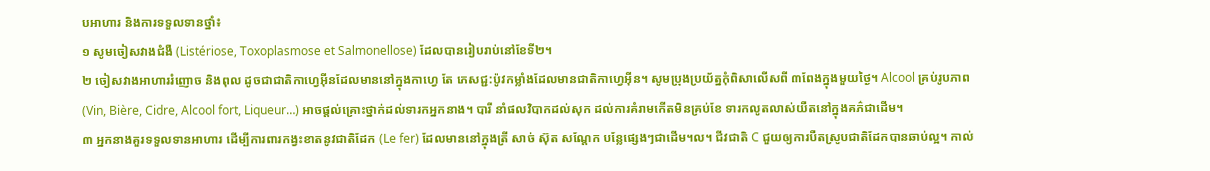បអាហារ និងការទទួលទានថ្នាំ៖
១ សូមចៀសវាងជំងឺ (Listériose, Toxoplasmose et Salmonellose) ដែលបានរៀបរាប់នៅខែទី២។
២ ចៀសវាងអាហាររំញោច និងពុល ដូចជាជាតិកាហ្វេអុីនដែលមាននៅក្នុងកាហ្វេ តែ ភេសជ្ជ:ប៉ូវកម្លាំងដែលមានជាតិកាហ្វេអុីន។ សូមប្រុងប្រយ័ត្នកុំពិសាលើសពី ៣ពែងក្នុងមួយថ្ងៃ។ Alcool គ្រប់រូបភាព (Vin, Bière, Cidre, Alcool fort, Liqueur…) អាចផ្តល់គ្រោះថ្នាក់ដល់ទារកអ្នកនាង។ បារី នាំផលវិបាកដល់សុក ដល់ការគំរាមកើតមិនគ្រប់ខែ ទារកលូតលាស់យឺតនៅក្នុងគភ៌ជាដើម។
៣ អ្នកនាងគួរទទួលទានអាហារ ដើម្បីការពារកង្វះខាតនូវជាតិដែក (Le fer) ដែលមាននៅក្នុងត្រី សាច់ ស៊ុត សណ្តែក បន្លែផ្សេងៗជាដើម។ល។ ជីវជាតិ C ជួយឲ្យការបឺតស្រូបជាតិដែកបានឆាប់ល្អ។ កាល់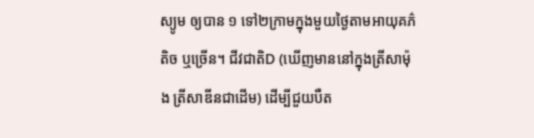ស្យូម ឲ្យបាន ១ ទៅ២ក្រាមក្នុងមួយថ្ងៃតាមអាយុគភ៌តិច ឬច្រើន។ ជីវជាតិD (ឃើញមាននៅក្នុងត្រីសាម៉ុង ត្រីសាឌីនជាដើម) ដើម្បីជួយបឺត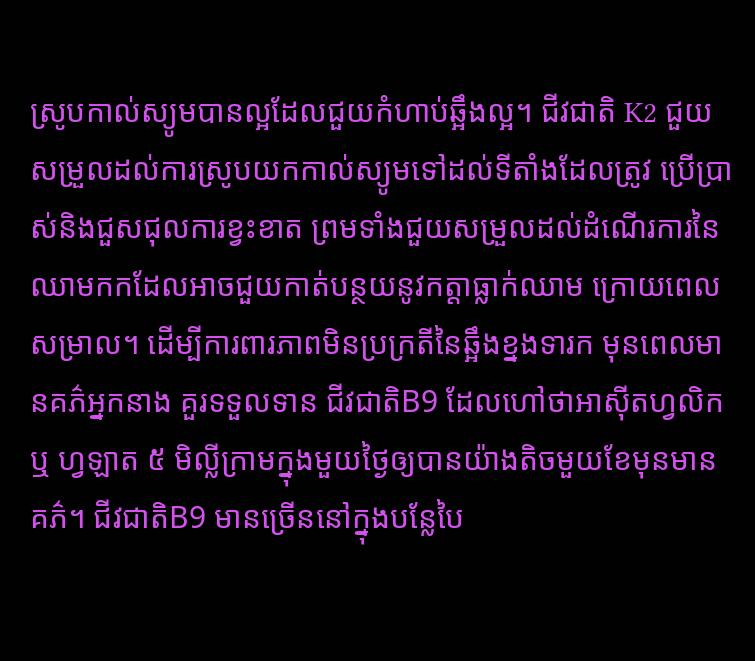ស្រូបកាល់ស្យូមបានល្អដែលជួយកំហាប់ឆ្អឹងល្អ។ ជីវជាតិ K2 ជួយសម្រួលដល់ការស្រូបយកកាល់ស្យូមទៅដល់ទីតាំងដែលត្រូវ ប្រើប្រាស់និងជួសជុលការខ្វះខាត ព្រមទាំងជួយសម្រួលដល់ដំណើរការនៃឈាមកកដែលអាចជួយកាត់បន្ថយនូវកត្តាធ្លាក់ឈាម ក្រោយពេលសម្រាល។ ដើម្បីការពារភាពមិនប្រក្រតីនៃឆ្អឹងខ្នងទារក មុនពេលមានគភ៌អ្នកនាង គួរទទួលទាន ជីវជាតិB9 ដែលហៅថាអាស៊ីតហ្វលិក ឬ ហ្វឡាត ៥ មិល្លីក្រាមក្នុងមួយថ្ងៃឲ្យបានយ៉ាងតិចមួយខែមុនមានគភ៌។ ជីវជាតិB9 មានច្រើននៅក្នុងបន្លែបៃ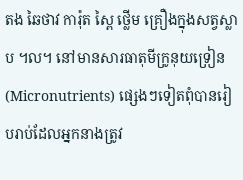តង ឆៃថាវ ការ៉ុត ស្ពៃ ថ្លើម គ្រឿងក្នុងសត្វស្លាប ។ល។ នៅមានសារធាតុមីក្រូនុយទ្រៀន (Micronutrients) ផ្សេងៗទៀតពុំបានរៀបរាប់ដែលអ្នកនាងត្រូវ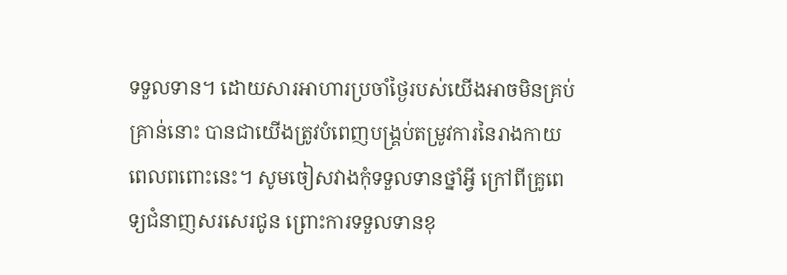ទទួលទាន។ ដោយសារអាហារប្រចាំថ្ងៃរបស់យើងអាចមិនគ្រប់គ្រាន់នោះ បានជាយើងត្រូវបំពេញបង្គ្រប់តម្រូវការនៃរាងកាយពេលពពោះនេះ។ សូមចៀសវាងកុំទទួលទានថ្នាំអ្វី ក្រៅពីគ្រូពេទ្យជំនាញសរសេរជូន ព្រោះការទទួលទានខុ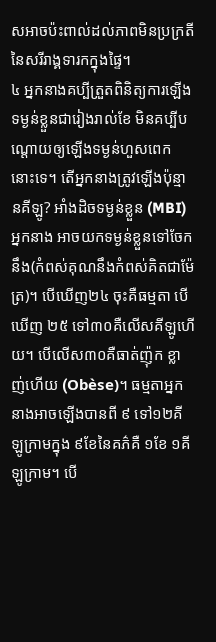សអាចប៉ះពាល់ដល់ភាពមិនប្រក្រតីនៃសរីរាង្គទារកក្នុងផ្ទៃ។
៤ អ្នកនាងគប្បីត្រួតពិនិត្យការឡើងទម្ងន់ខ្លួនជារៀងរាល់ខែ មិនគប្បីបណ្តោយឲ្យឡើងទម្ងន់ហួសពេកនោះទេ។ តើអ្នកនាងត្រូវឡើងប៉ុន្មានគីឡូ? អាំងដិចទម្ងន់ខ្លួន (MBI) អ្នកនាង អាចយកទម្ងន់ខ្លួនទៅចែកនឹង(កំពស់គុណនឹងកំពស់គិតជាម៉ែត្រ)។ បើឃើញ២៤ ចុះគឺធម្មតា បើឃើញ ២៥ ទៅ៣០គឺលើសគីឡូហើយ។ បើលើស៣០គឺធាត់ញ៉ុក ខ្លាញ់ហើយ (Obèse)។ ធម្មតាអ្នកនាងអាចឡើងបានពី ៩ ទៅ១២គីឡូក្រាមក្នុង ៩ខែនៃគភ៌គឺ ១ខែ ១គីឡូក្រាម។ បើ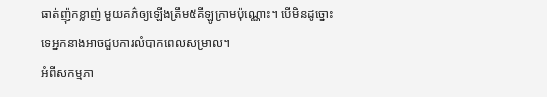ធាត់ញ៉ុកខ្លាញ់ មួយគភ៌ឲ្យឡើងត្រឹម៥គីឡូក្រាមប៉ុណ្ណោះ។ បើមិនដូច្នោះទេអ្នកនាងអាចជួបការលំបាកពេលសម្រាល។
អំពីសកម្មភា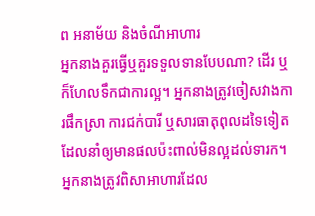ព អនាម័យ និងចំណីអាហារ
អ្នកនាងគួរធ្វើឬគួរទទួលទានបែបណា? ដើរ ឬក៏ហែលទឹកជាការល្អ។ អ្នកនាងត្រូវចៀសវាងការផឹកស្រា ការជក់បារី ឬសារធាតុពុលដទៃទៀតដែលនាំឲ្យមានផលប៉ះពាល់មិនល្អដល់ទារក។ អ្នកនាងត្រូវពិសាអាហារដែល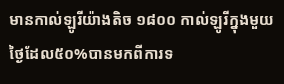មានកាល់ឡូរីយ៉ាងតិច ១៨០០ កាល់ឡូរីក្នុងមួយថ្ងៃដែល៥០%បានមកពីការទ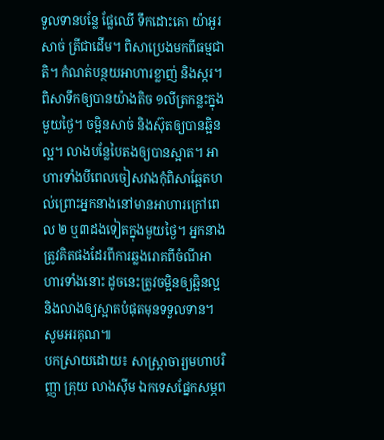ទួលទានបន្លែ ផ្លែឈើ ទឹកដោះគោ យ៉ាអួរ សាច់ ត្រីជាដើម។ ពិសាប្រេងមកពីធម្មជាតិ។ កំណត់បន្ថយអាហារខ្លាញ់ និងស្ករ។ ពិសាទឹកឲ្យបានយ៉ាងតិច ១លីត្រកន្លះក្នុងមួយថ្ងៃ។ ចម្អិនសាច់ និងស៊ុតឲ្យបានឆ្អិនល្អ។ លាងបន្លែបៃតងឲ្យបានស្អាត។ អាហារទាំងបីពេលចៀសវាងកុំពិសាឆ្អែតហល់ព្រោះអ្នកនាងនៅមានអាហារក្រៅពេល ២ ឬ៣ដងទៀតក្នុងមួយថ្ងៃ។ អ្នកនាងត្រូវគិតផងដែរពីការឆ្លងរោគពីចំណីអាហារទាំងនោះ ដូចនេះត្រូវចម្អិនឲ្យឆ្អិនល្អ និងលាងឲ្យស្អាតបំផុតមុនទទួលទាន។ សូមអរគុណ៕
បកស្រាយដោយ៖ សាស្ត្រាចារ្យមហាបរិញ្ញា គ្រុយ លាងស៊ីម ឯកទេសផ្នែកសម្ភព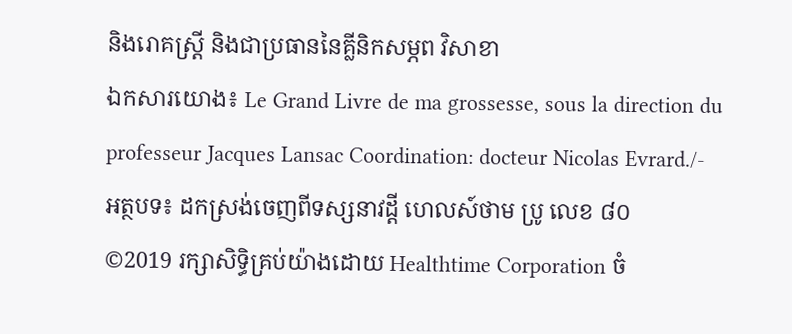និងរោគស្រ្តី និងជាប្រធាននៃគ្លីនិកសម្ភព វិសាខា
ឯកសារយោង៖ Le Grand Livre de ma grossesse, sous la direction du professeur Jacques Lansac Coordination: docteur Nicolas Evrard./-
អត្ថបទ៖ ដកស្រង់ចេញពីទស្សនាវដ្ដី ហេលស៍ថាម ប្រូ លេខ ៨០
©2019 រក្សាសិទ្ធិគ្រប់យ៉ាងដោយ Healthtime Corporation ចំ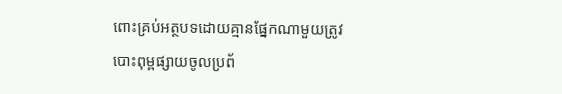ពោះគ្រប់អត្ថបទដោយគ្មានផ្នែកណាមួយត្រូវបោះពុម្ពផ្សាយចូលប្រព័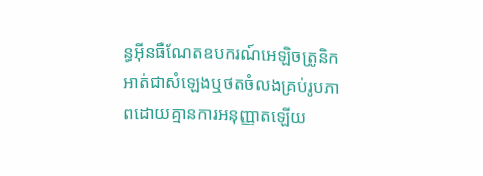ន្ធអុីនធឺណែតឧបករណ៍អេឡិចត្រូនិកអាត់ជាសំឡេងឬថតចំលងគ្រប់រូបភាពដោយគ្មានការអនុញ្ញាតឡើយ